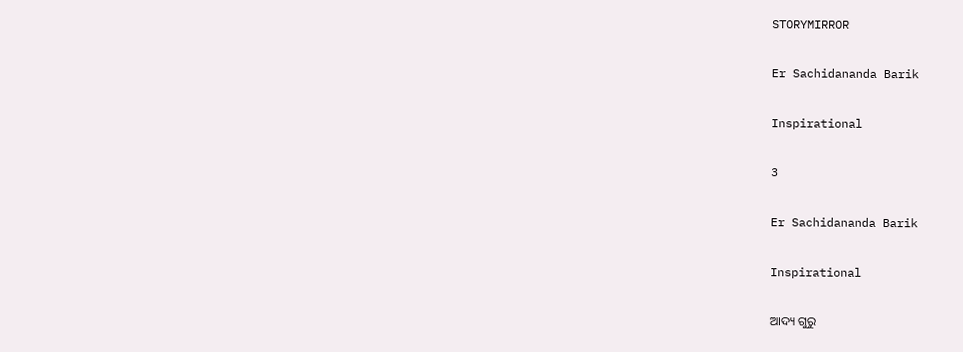STORYMIRROR

Er Sachidananda Barik

Inspirational

3

Er Sachidananda Barik

Inspirational

ଆଦ୍ୟ ଗୁରୁ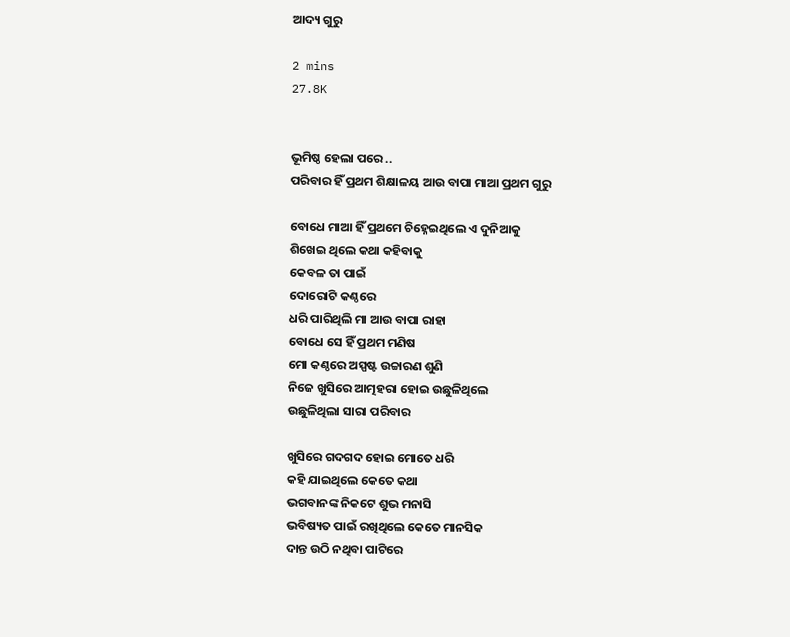ଆଦ୍ୟ ଗୁରୁ

2 mins
27.8K


ଭୂମିଷ୍ଠ ହେଲା ପରେ ..
ପରିବାର ହିଁ ପ୍ରଥମ ଶିକ୍ଷାଳୟ ଆଉ ବାପା ମାଆ ପ୍ରଥମ ଗୁରୁ

ବୋଧେ ମାଆ ହିଁ ପ୍ରଥମେ ଚିହ୍ନେଇଥିଲେ ଏ ଦୁନିଆକୁ
ଶିଖେଇ ଥିଲେ କଥା କହିବାକୁ
କେବଳ ତା ପାଇଁ
ଦୋରୋଟି କଣ୍ଠରେ
ଧରି ପାରିଥିଲି ମା ଆଉ ବାପା ରାହା
ବୋଧେ ସେ ହିଁ ପ୍ରଥମ ମଣିଷ
ମୋ କଣ୍ଠରେ ଅସ୍ପଷ୍ଟ ଉଚ୍ଚାରଣ ଶୁଣି
ନିଜେ ଖୁସିରେ ଆତ୍ମହରା ହୋଇ ଉଛୁଳିଥିଲେ
ଉଛୁଳିଥିଲା ସାରା ପରିବାର

ଖୁସିରେ ଗଦଗଦ ହୋଇ ମୋତେ ଧରି
କହି ଯାଇଥିଲେ କେତେ କଥା
ଭଗବାନଙ୍କ ନିକଟେ ଶୁଭ ମନାସି
ଭବିଷ୍ୟତ ପାଇଁ ରଖିଥିଲେ କେତେ ମାନସିକ
ଦାନ୍ତ ଉଠି ନଥିବା ପାଟିରେ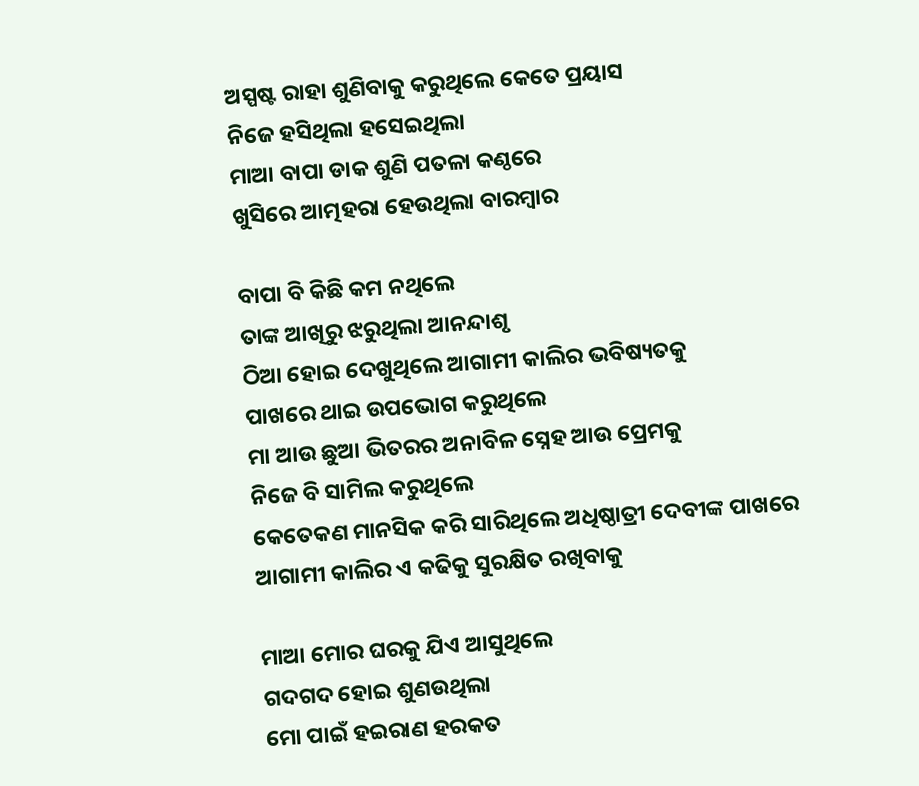ଅସ୍ପଷ୍ଟ ରାହା ଶୁଣିବାକୁ କରୁଥିଲେ କେତେ ପ୍ରୟାସ
ନିଜେ ହସିଥିଲା ହସେଇଥିଲା
ମାଆ ବାପା ଡାକ ଶୁଣି ପତଳା କଣ୍ଠରେ
ଖୁସିରେ ଆତ୍ମହରା ହେଉଥିଲା ବାରମ୍ବାର

ବାପା ବି କିଛି କମ ନଥିଲେ
ତାଙ୍କ ଆଖିରୁ ଝରୁଥିଲା ଆନନ୍ଦାଶୃ
ଠିଆ ହୋଇ ଦେଖୁଥିଲେ ଆଗାମୀ କାଲିର ଭବିଷ୍ୟତକୁ
ପାଖରେ ଥାଇ ଉପଭୋଗ କରୁଥିଲେ
ମା ଆଉ ଛୁଆ ଭିତରର ଅନାବିଳ ସ୍ନେହ ଆଉ ପ୍ରେମକୁ
ନିଜେ ବି ସାମିଲ କରୁଥିଲେ
କେତେକଣ ମାନସିକ କରି ସାରିଥିଲେ ଅଧିଷ୍ଠାତ୍ରୀ ଦେବୀଙ୍କ ପାଖରେ
ଆଗାମୀ କାଲିର ଏ କଢିକୁ ସୁରକ୍ଷିତ ରଖିବାକୁ

ମାଆ ମୋର ଘରକୁ ଯିଏ ଆସୁଥିଲେ
ଗଦଗଦ ହୋଇ ଶୁଣଉଥିଲା
ମୋ ପାଇଁ ହଇରାଣ ହରକତ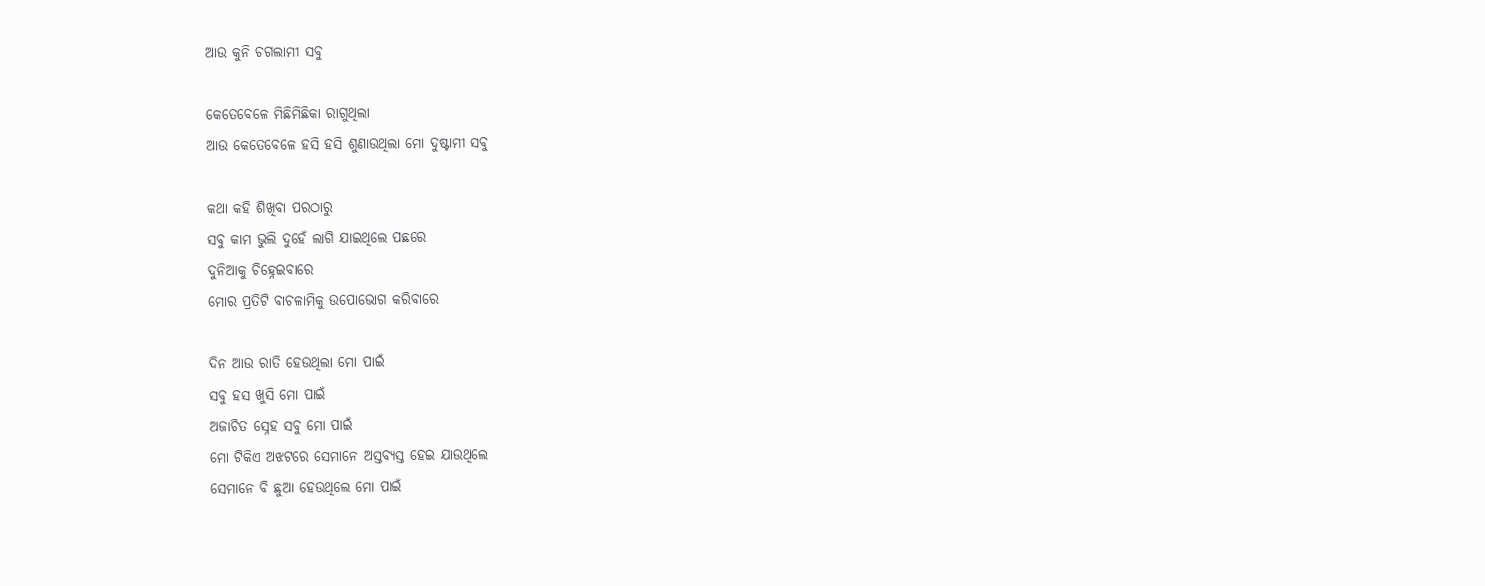ଆଉ କୁନି ଚଗଲାମୀ ସବୁ

କେତେବେଳେ ମିଛିମିଛିକା ରାଗୁଥିଲା
ଆଉ କେତେବେଳେ ହସି ହସି ଶୁଣାଉଥିଲା ମୋ ଦୁଷ୍ଟାମୀ ସବୁ

କଥା କହି ଶିଖିବା ପରଠାରୁ
ସବୁ କାମ ଭୁଲି ଦୁହେଁ ଲାଗି ଯାଇଥିଲେ ପଛରେ
ଦୁନିଆକୁ ଚିହ୍ନେଇବାରେ
ମୋର ପ୍ରତିଟି ବାଚଳାମିକୁ ଉପୋଭୋଗ କରିବାରେ

ଦିନ ଆଉ ରାତି ହେଉଥିଲା ମୋ ପାଇଁ
ସବୁ ହସ ଖୁସି ମୋ ପାଇଁ
ଅଜାଚିତ ସ୍ନେହ ସବୁ ମୋ ପାଇଁ
ମୋ ଟିକିଏ ଅଝଟରେ ସେମାନେ ଅସ୍ତବ୍ୟସ୍ତ ହେଇ ଯାଉଥିଲେ
ସେମାନେ ବି ଛୁଆ ହେଉଥିଲେ ମୋ ପାଇଁ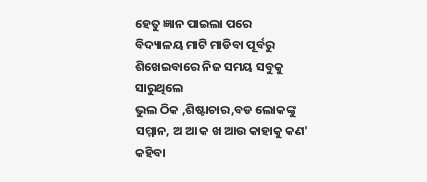ହେତୁ ଜ୍ଞାନ ପାଇଲା ପରେ
ବିଦ୍ୟାଳୟ ମାଟି ମାଡିବା ପୂର୍ବରୁ
ଶିଖେଇବାରେ ନିଜ ସମୟ ସବୁକୁ ସାରୁଥିଲେ
ଭୁଲ ଠିକ ,ଶିଷ୍ଟାଚାର,ବଡ ଲୋକଙ୍କୁ ସମ୍ମାନ, ଅ ଆ କ ଖ ଆଉ କାହାକୁ କଣ' କହିବା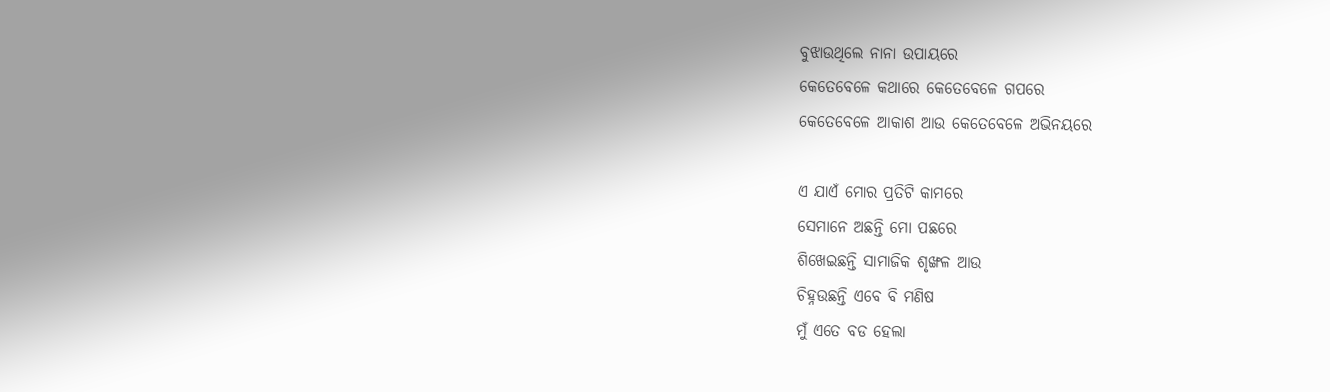ବୁଝାଉଥିଲେ ନାନା ଉପାୟରେ
କେତେବେଳେ କଥାରେ କେତେବେଳେ ଗପରେ
କେତେବେଳେ ଆକାଶ ଆଉ କେତେବେଳେ ଅଭିନୟରେ

ଏ ଯାଏଁ ମୋର ପ୍ରତିଟି କାମରେ
ସେମାନେ ଅଛନ୍ତି ମୋ ପଛରେ
ଶିଖେଇଛନ୍ତି ସାମାଜିକ ଶୃଙ୍ଖଳ ଆଉ
ଚିହ୍ନଉଛନ୍ତି ଏବେ ବି ମଣିଷ
ମୁଁ ଏତେ ବଡ ହେଲା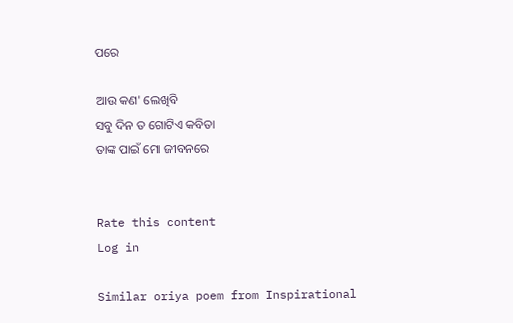ପରେ

ଆଉ କଣ' ଲେଖିବି
ସବୁ ଦିନ ତ ଗୋଟିଏ କବିତା
ତାଙ୍କ ପାଇଁ ମୋ ଜୀବନରେ


Rate this content
Log in

Similar oriya poem from Inspirational